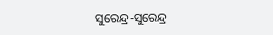ସୁରେନ୍ଦ୍ର-ସୁରେନ୍ଦ୍ର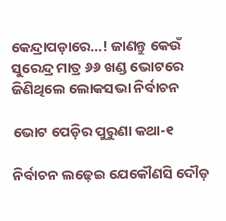କେନ୍ଦ୍ରାପଡ଼ାରେ…! ଜାଣନ୍ତୁ କେଉଁ ସୁରେନ୍ଦ୍ର ମାତ୍ର ୬୬ ଖଣ୍ଡ ଭୋଟରେ ଜିଣିଥିଲେ ଲୋକସଭା ନିର୍ବାଚନ

ଭୋଟ ପେଡ଼ିର ପୁରୁଣା କଥା-୧

ନିର୍ବାଚନ ଲଢ଼େଇ ଯେକୌଣସି ଦୌଡ଼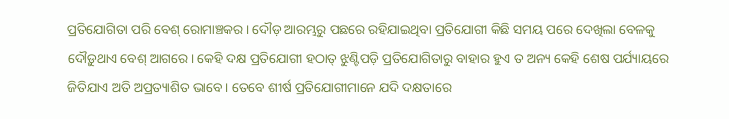ପ୍ରତିଯୋଗିତା ପରି ବେଶ୍‌ ରୋମାଞ୍ଚକର। ଦୌଡ଼ ଆରମ୍ଭରୁ ପଛରେ ରହିଯାଇଥିବା ପ୍ରତିଯୋଗୀ କିଛି ସମୟ ପରେ ଦେଖିଲା ବେଳକୁ ଦୌଡ଼ୁଥାଏ ବେଶ୍‌ ଆଗରେ। କେହି ଦକ୍ଷ ପ୍ରତିଯୋଗୀ ହଠାତ୍‌ ଝୁଣ୍ଟିପଡ଼ି ପ୍ରତିଯୋଗିତାରୁ ବାହାର ହୁଏ ତ ଅନ୍ୟ କେହି ଶେଷ ପର୍ଯ୍ୟାୟରେ ଜିତିଯାଏ ଅତି ଅପ୍ରତ୍ୟାଶିତ ଭାବେ। ତେବେ ଶୀର୍ଷ ପ୍ରତିଯୋଗୀମାନେ ଯଦି ଦକ୍ଷତାରେ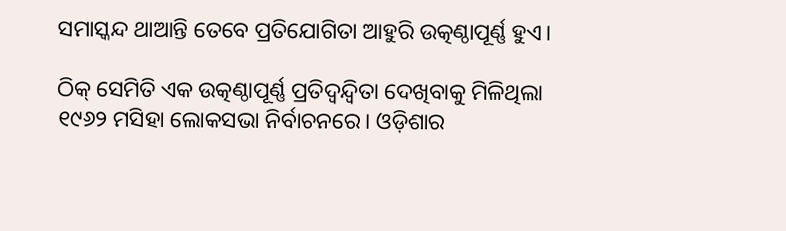ସମାସ୍କନ୍ଦ ଥାଆନ୍ତି ତେବେ ପ୍ରତିଯୋଗିତା ଆହୁରି ଉତ୍କଣ୍ଠାପୂର୍ଣ୍ଣ ହୁଏ।

ଠିକ୍‌ ସେମିତି ଏକ ଉତ୍କଣ୍ଠାପୂର୍ଣ୍ଣ ପ୍ରତିଦ୍ଵନ୍ଦ୍ୱିତା ଦେଖିବାକୁ ମିଳିଥିଲା ୧୯୬୨ ମସିହା ଲୋକସଭା ନିର୍ବାଚନରେ। ଓଡ଼ିଶାର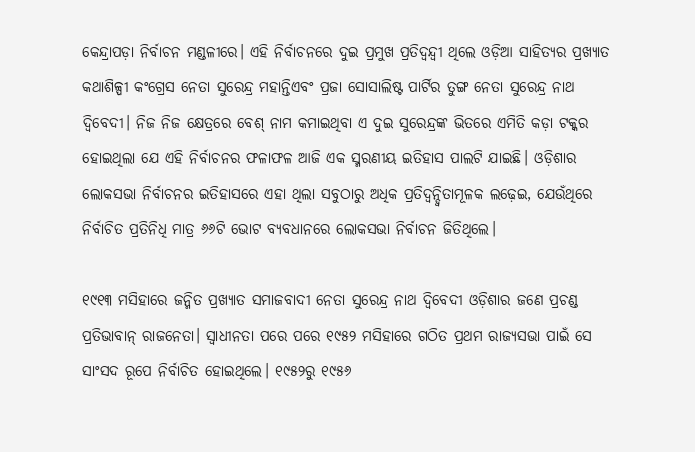କେନ୍ଦ୍ରାପଡ଼ା ନିର୍ବାଚନ ମଣ୍ଡଳୀରେ। ଏହି ନିର୍ବାଚନରେ ଦୁଇ ପ୍ରମୁଖ ପ୍ରତିଦ୍ଵନ୍ଦ୍ୱୀ ଥିଲେ ଓଡ଼ିଆ ସାହିତ୍ୟର ପ୍ରଖ୍ୟାତ କଥାଶିଳ୍ପୀ କଂଗ୍ରେସ ନେତା ସୁରେନ୍ଦ୍ର ମହାନ୍ତିଏବଂ ପ୍ରଜା ସୋସାଲିଷ୍ଟ ପାର୍ଟିର ତୁଙ୍ଗ ନେତା ସୁରେନ୍ଦ୍ର ନାଥ ଦ୍ଵିବେଦୀ। ନିଜ ନିଜ କ୍ଷେତ୍ରରେ ବେଶ୍‌ ନାମ କମାଇଥିବା ଏ ଦୁଇ ସୁରେନ୍ଦ୍ରଙ୍କ ଭିତରେ ଏମିତି କଡ଼ା ଟକ୍କର ହୋଇଥିଲା ଯେ ଏହି ନିର୍ବାଚନର ଫଳାଫଳ ଆଜି ଏକ ସ୍ମରଣୀୟ ଇତିହାସ ପାଲଟି ଯାଇଛି। ଓଡ଼ିଶାର ଲୋକସଭା ନିର୍ବାଚନର ଇତିହାସରେ ଏହା ଥିଲା ସବୁଠାରୁ ଅଧିକ ପ୍ରତିଦ୍ଵନ୍ଦ୍ୱିତାମୂଳକ ଲଢ଼େଇ, ଯେଉଁଥିରେ ନିର୍ବାଚିତ ପ୍ରତିନିଧି ମାତ୍ର ୬୬ଟି ଭୋଟ ବ୍ୟବଧାନରେ ଲୋକସଭା ନିର୍ବାଚନ ଜିତିଥିଲେ।

୧୯୧୩ ମସିହାରେ ଜନ୍ମିତ ପ୍ରଖ୍ୟାତ ସମାଜବାଦୀ ନେତା ସୁରେନ୍ଦ୍ର ନାଥ ଦ୍ଵିବେଦୀ ଓଡ଼ିଶାର ଜଣେ ପ୍ରଚଣ୍ଡ ପ୍ରତିଭାବାନ୍‌ ରାଜନେତା। ସ୍ୱାଧୀନତା ପରେ ପରେ ୧୯୫୨ ମସିହାରେ ଗଠିତ ପ୍ରଥମ ରାଜ୍ୟସଭା ପାଇଁ ସେ ସାଂସଦ ରୂପେ ନିର୍ବାଚିତ ହୋଇଥିଲେ। ୧୯୫୨ରୁ ୧୯୫୬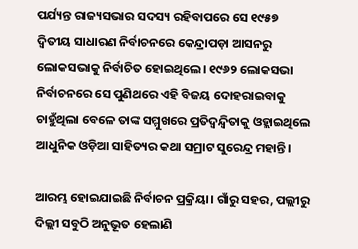ପର୍ଯ୍ୟନ୍ତ ରାଜ୍ୟସଭାର ସଦସ୍ୟ ରହିବାପରେ ସେ ୧୯୫୭ ଦ୍ଵିତୀୟ ସାଧାରଣ ନିର୍ବାଚନରେ କେନ୍ଦ୍ରାପଡ଼ା ଆସନରୁ ଲୋକସଭାକୁ ନିର୍ବାଚିତ ହୋଇଥିଲେ। ୧୯୬୨ ଲୋକସଭା ନିର୍ବାଚନରେ ସେ ପୁଣିଥରେ ଏହି ବିଜୟ ଦୋହରାଇବାକୁ ଚାହୁଁଥିଲା ବେଳେ ତାଙ୍କ ସମ୍ମୁଖରେ ପ୍ରତିଦ୍ଵନ୍ଦ୍ୱିତାକୁ ଓହ୍ଲାଇଥିଲେ ଆଧୁନିକ ଓଡ଼ିଆ ସାହିତ୍ୟର କଥା ସମ୍ରାଟ ସୁରେନ୍ଦ୍ର ମହାନ୍ତି।

ଆରମ୍ଭ ହୋଇଯାଇଛି ନିର୍ବାଚନ ପ୍ରକ୍ରିୟା। ଗାଁରୁ ସହର, ପଲ୍ଲୀରୁ ଦିଲ୍ଲୀ ସବୁଠି ଅନୁଭୂତ ହେଲାଣି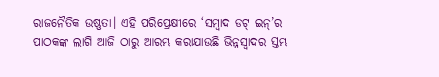ରାଜନୈତିକ ଉଷ୍ଣତା। ଏହି ପରିପ୍ରେକ୍ଷୀରେ ‘ସମ୍ବାଦ ଡଟ୍‌ ଇନ୍‌’ର ପାଠକଙ୍କ ଲାଗି ଆଜି ଠାରୁ ଆରମ୍ଭ କରାଯାଉଛି ଭିନ୍ନସ୍ୱାଦର ସ୍ତମ୍ଭ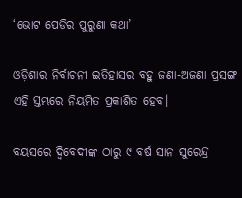‘ଭୋଟ ପେଡିର ପୁରୁଣା କଥା’

ଓଡ଼ିଶାର ନିର୍ବାଚନୀ ଇତିହାସର ବହୁ ଜଣା-ଅଜଣା ପ୍ରସଙ୍ଗ ଏହି ସ୍ତମ୍ଭରେ ନିୟମିତ ପ୍ରକାଶିତ ହେବ।

ବୟସରେ ଦ୍ଵିବେଦୀଙ୍କ ଠାରୁ ୯ ବର୍ଷ ସାନ ସୁରେନ୍ଦ୍ର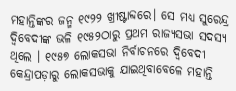ମହାନ୍ତିଙ୍କର ଜନ୍ମ ୧୯୨୨ ଖ୍ରୀଷ୍ଟାବ୍ଦରେ। ସେ ମଧ୍ୟ ସୁରେନ୍ଦ୍ର ଦ୍ଵିବେଦୀଙ୍କ ଭଳି ୧୯୫୨ଠାରୁ ପ୍ରଥମ ରାଜ୍ୟସଭା ସଦସ୍ୟ ଥିଲେ । ୧୯୫୭ ଲୋକସଭା ନିର୍ବାଚନରେ ଦ୍ଵିବେଦୀ କେନ୍ଦ୍ରାପଡ଼ାରୁ ଲୋକସଭାକୁ ଯାଇଥିବାବେଳେ ମହାନ୍ତି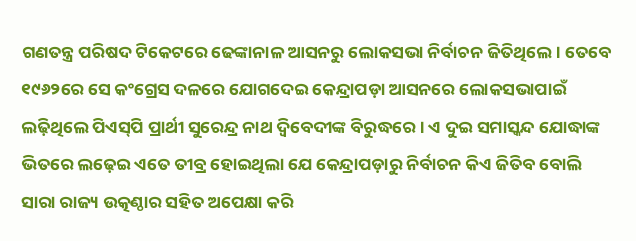ଗଣତନ୍ତ୍ର ପରିଷଦ ଟିକେଟରେ ଢେଙ୍କାନାଳ ଆସନରୁ ଲୋକସଭା ନିର୍ବାଚନ ଜିତିଥିଲେ। ତେବେ ୧୯୬୨ରେ ସେ କଂଗ୍ରେସ ଦଳରେ ଯୋଗଦେଇ କେନ୍ଦ୍ରାପଡ଼ା ଆସନରେ ଲୋକସଭାପାଇଁ ଲଢ଼ିଥିଲେ ପିଏସ୍‌ପି ପ୍ରାର୍ଥୀ ସୁରେନ୍ଦ୍ର ନାଥ ଦ୍ଵିବେଦୀଙ୍କ ବିରୁଦ୍ଧରେ। ଏ ଦୁଇ ସମାସ୍କନ୍ଦ ଯୋଦ୍ଧାଙ୍କ ଭିତରେ ଲଢ଼େଇ ଏତେ ତୀବ୍ର ହୋଇଥିଲା ଯେ କେନ୍ଦ୍ରାପଡ଼ାରୁ ନିର୍ବାଚନ କିଏ ଜିତିବ ବୋଲି ସାରା ରାଜ୍ୟ ଉତ୍କଣ୍ଠାର ସହିତ ଅପେକ୍ଷା କରି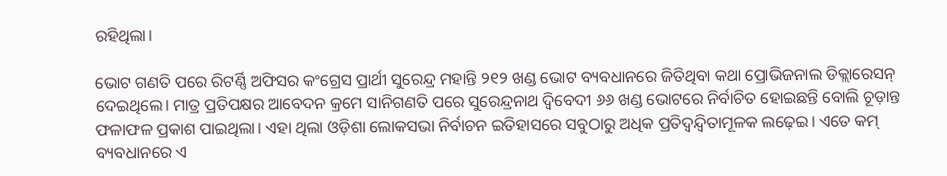ରହିଥିଲା।

ଭୋଟ ଗଣତି ପରେ ରିଟର୍ଣ୍ଣି ଅଫିସର କଂଗ୍ରେସ ପ୍ରାର୍ଥୀ ସୁରେନ୍ଦ୍ର ମହାନ୍ତି ୨୧୨ ଖଣ୍ଡ ଭୋଟ ବ୍ୟବଧାନରେ ଜିତିଥିବା କଥା ପ୍ରୋଭିଜନାଲ ଡିକ୍ଲାରେସନ୍‌ ଦେଇଥିଲେ। ମାତ୍ର ପ୍ରତିପକ୍ଷର ଆବେଦନ କ୍ରମେ ସାନିଗଣତି ପରେ ସୁରେନ୍ଦ୍ରନାଥ ଦ୍ଵିବେଦୀ ୬୬ ଖଣ୍ଡ ଭୋଟରେ ନିର୍ବାଚିତ ହୋଇଛନ୍ତି ବୋଲି ଚୂଡ଼ାନ୍ତ ଫଳାଫଳ ପ୍ରକାଶ ପାଇଥିଲା। ଏହା ଥିଲା ଓଡ଼ିଶା ଲୋକସଭା ନିର୍ବାଚନ ଇତିହାସରେ ସବୁଠାରୁ ଅଧିକ ପ୍ରତିଦ୍ଵନ୍ଦ୍ୱିତାମୂଳକ ଲଢ଼େଇ। ଏତେ କମ୍‌ ବ୍ୟବଧାନରେ ଏ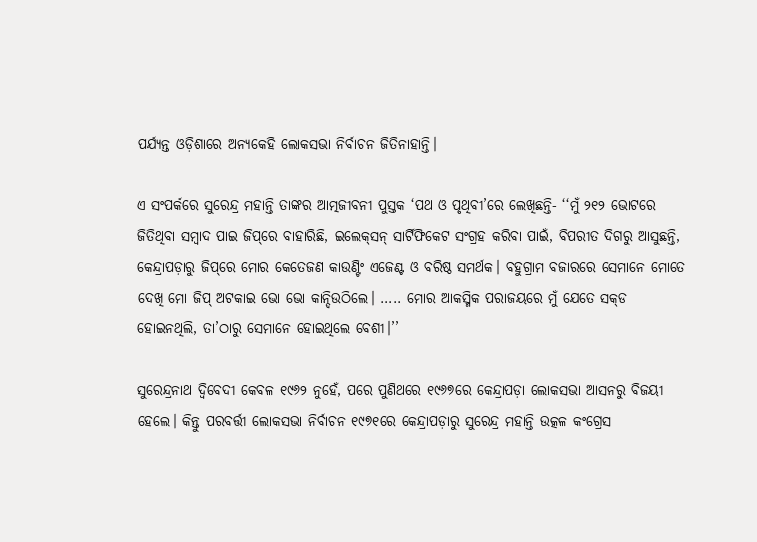ପର୍ଯ୍ୟନ୍ତ ଓଡ଼ିଶାରେ ଅନ୍ୟକେହି ଲୋକସଭା ନିର୍ବାଚନ ଜିତିନାହାନ୍ତି।

ଏ ସଂପର୍କରେ ସୁରେନ୍ଦ୍ର ମହାନ୍ତି ତାଙ୍କର ଆତ୍ମଜୀବନୀ ପୁସ୍ତକ ‘ପଥ ଓ ପୃଥିବୀ’ରେ ଲେଖିଛନ୍ତି- ‘‘ମୁଁ ୨୧୨ ଭୋଟରେ ଜିତିଥିବା ସମ୍ବାଦ ପାଇ ଜିପ୍‌ରେ ବାହାରିଛି, ଇଲେକ୍‌ସନ୍‌ ସାର୍ଟିଫିକେଟ ସଂଗ୍ରହ କରିବା ପାଇଁ, ବିପରୀତ ଦିଗରୁ ଆସୁଛନ୍ତି, କେନ୍ଦ୍ରାପଡ଼ାରୁ ଜିପ୍‌ରେ ମୋର କେତେଜଣ କାଉଣ୍ଟିଂ ଏଜେଣ୍ଟ ଓ ବରିଷ୍ଠ ସମର୍ଥକ। ବହୁଗ୍ରାମ ବଜାରରେ ସେମାନେ ମୋତେ ଦେଖି ମୋ ଜିପ୍‌ ଅଟକାଇ ଭୋ ଭୋ କାନ୍ଦିଉଠିଲେ। ….. ମୋର ଆକସ୍ମିକ ପରାଜୟରେ ମୁଁ ଯେତେ ସକ୍‌ଡ ହୋଇନଥିଲି, ତା’ଠାରୁ ସେମାନେ ହୋଇଥିଲେ ବେଶୀ।’’

ସୁରେନ୍ଦ୍ରନାଥ ଦ୍ଵିବେଦୀ କେବଳ ୧୯୬୨ ନୁହେଁ, ପରେ ପୁଣିଥରେ ୧୯୬୭ରେ କେନ୍ଦ୍ରାପଡ଼ା ଲୋକସଭା ଆସନରୁ ବିଜୟୀ ହେଲେ। କିନ୍ତୁ ପରବର୍ତ୍ତୀ ଲୋକସଭା ନିର୍ବାଚନ ୧୯୭୧ରେ କେନ୍ଦ୍ରାପଡ଼ାରୁ ସୁରେନ୍ଦ୍ର ମହାନ୍ତି ଉତ୍କଳ କଂଗ୍ରେସ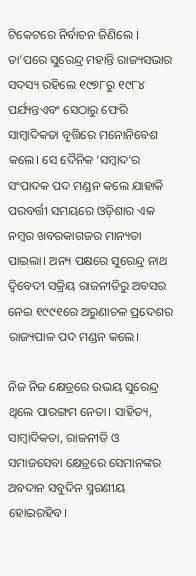ଟିକେଟରେ ନିର୍ବାଚନ ଜିଣିଲେ । ତା’ପରେ ସୁରେନ୍ଦ୍ର ମହାନ୍ତି ରାଜ୍ୟସଭାର ସଦସ୍ୟ ରହିଲେ ୧୯୭୮ରୁ ୧୯୮୪ ପର୍ଯ୍ୟନ୍ତଏବଂ ସେଠାରୁ ଫେରି ସାମ୍ବାଦିକତା ବୃତ୍ତିରେ ମନୋନିବେଶ କଲେ। ସେ ଦୈନିକ ‘ସମ୍ବାଦ’ର ସଂପାଦକ ପଦ ମଣ୍ଡନ କଲେ ଯାହାକି ପରବର୍ତ୍ତୀ ସମୟରେ ଓଡ଼ିଶାର ଏକ ନମ୍ବର ଖବରକାଗଜର ମାନ୍ୟତା ପାଇଲା। ଅନ୍ୟ ପକ୍ଷରେ ସୁରେନ୍ଦ୍ର ନାଥ ଦ୍ଵିବେଦୀ ସକ୍ରିୟ ରାଜନୀତିରୁ ଅବସର ନେଇ ୧୯୯୧ରେ ଅରୁଣାଚଳ ପ୍ରଦେଶର ରାଜ୍ୟପାଳ ପଦ ମଣ୍ଡନ କଲେ।

ନିଜ ନିଜ କ୍ଷେତ୍ରରେ ଉଭୟ ସୁରେନ୍ଦ୍ର ଥିଲେ ପାରଙ୍ଗମ ନେତା। ସାହିତ୍ୟ, ସାମ୍ବାଦିକତା, ରାଜନୀତି ଓ ସମାଜସେବା କ୍ଷେତ୍ରରେ ସେମାନଙ୍କର ଅବଦାନ ସବୁଦିନ ସ୍ମରଣୀୟ ହୋଇରହିବ।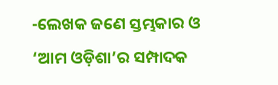-ଲେଖକ ଜଣେ ସ୍ତମ୍ଭକାର ଓ ‘ଆମ ଓଡ଼ିଶା’ର ସମ୍ପାଦକ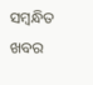ସମ୍ବନ୍ଧିତ ଖବର